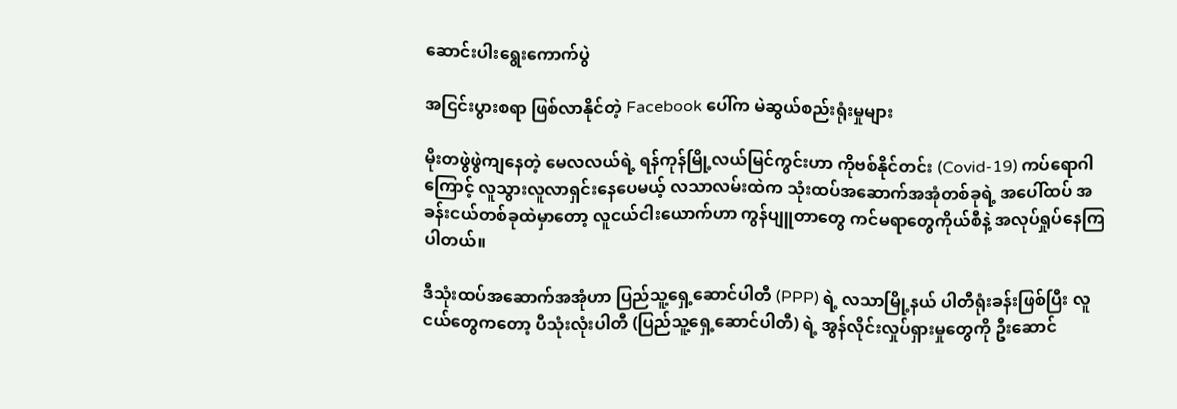ဆောင်းပါးရွေးကောက်ပွဲ

အငြင်းပွားစရာ ဖြစ်လာနိုင်တဲ့ Facebook ပေါ်က မဲဆွယ်စည်းရုံးမှုများ

မိုးတဖွဲဖွဲကျနေတဲ့ မေလလယ်ရဲ့ ရန်ကုန်မြို့လယ်မြင်ကွင်းဟာ ကိုဗစ်နိုင်တင်း (Covid-19) ကပ်ရောဂါကြောင့် လူသွားလူလာရှင်းနေပေမယ့် လသာလမ်းထဲက သုံးထပ်အဆောက်အအုံတစ်ခုရဲ့ အပေါ်ထပ် အခန်းငယ်တစ်ခုထဲမှာတော့ လူငယ်ငါးယောက်ဟာ ကွန်ပျူတာတွေ ကင်မရာတွေကိုယ်စီနဲ့ အလုပ်ရှုပ်နေကြပါတယ်။

ဒီသုံးထပ်အဆောက်အအုံဟာ ပြည်သူ့ရှေ့ဆောင်ပါတီ (PPP) ရဲ့ လသာမြို့နယ် ပါတီရုံးခန်းဖြစ်ပြီး လူငယ်တွေကတော့ ပီသုံးလုံးပါတီ (ပြည်သူ့ရှေ့ဆောင်ပါတီ) ရဲ့ အွန်လိုင်းလှုပ်ရှားမှုတွေကို ဦးဆောင်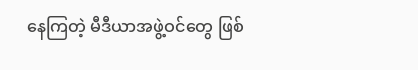နေကြတဲ့ မီဒီယာအဖွဲ့ဝင်တွေ ဖြစ်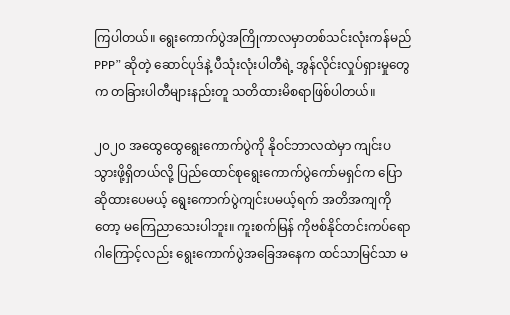ကြပါတယ်။ ရွေးကောက်ပွဲအကြိုကာလမှာတစ်သင်းလုံးကန်မည် PPP” ဆိုတဲ့ ဆောင်ပုဒ်နဲ့ ပီသုံးလုံးပါတီရဲ့ အွန်လိုင်းလှုပ်ရှားမှုတွေက တခြားပါတီများနည်းတူ သတိထားမိစရာဖြစ်ပါတယ်။

၂၀၂၀ အထွေထွေရွေးကောက်ပွဲကို နိုဝင်ဘာလထဲမှာ ကျင်းပသွားဖို့ရှိတယ်လို့ ပြည်ထောင်စုရွေးကောက်ပွဲကော်မရှင်က ပြောဆိုထားပေမယ့် ရွေးကောက်ပွဲကျင်းပမယ့်ရက် အတိအကျကိုတော့ မကြေညာသေးပါဘူး။ ကူးစက်မြန် ကိုဗစ်နိုင်တင်းကပ်ရောဂါကြောင့်လည်း ရွေးကောက်ပွဲအခြေအနေက ထင်သာမြင်သာ မ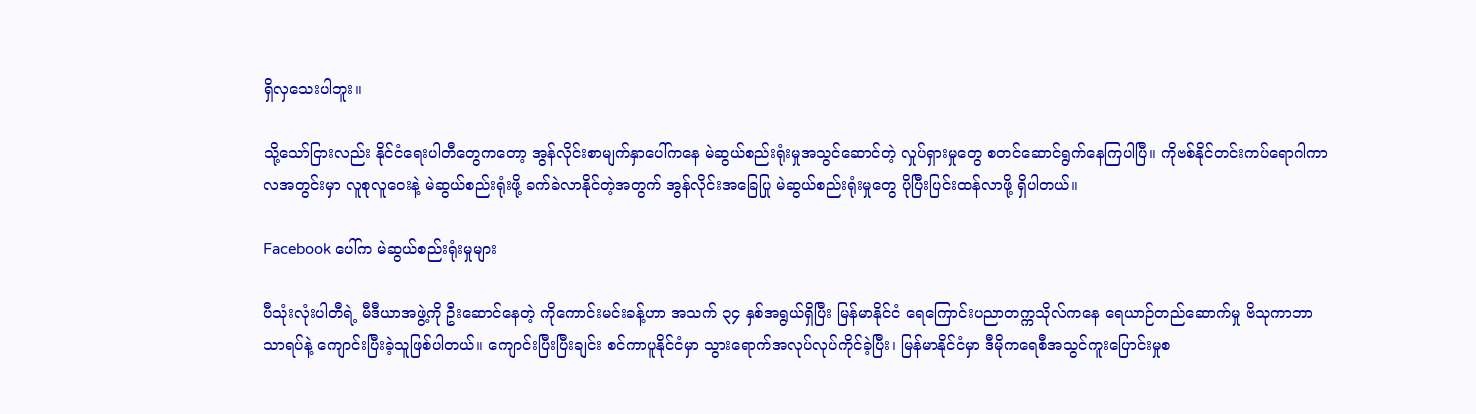ရှိလှသေးပါဘူး။

သို့သော်ငြားလည်း နိုင်ငံရေးပါတီတွေကတော့ အွန်လိုင်းစာမျက်နှာပေါ်ကနေ မဲဆွယ်စည်းရုံးမှုအသွင်ဆောင်တဲ့ လှုပ်ရှားမှုတွေ စတင်ဆောင်ရွက်နေကြပါပြီ။ ကိုဗစ်နိုင်တင်းကပ်ရောဂါကာလအတွင်းမှာ လူစုလူဝေးနဲ့ မဲဆွယ်စည်းရုံးဖို့ ခက်ခဲလာနိုင်တဲ့အတွက် အွန်လိုင်းအခြေပြု မဲဆွယ်စည်းရုံးမှုတွေ ပိုပြီးပြင်းထန်လာဖို့ ရှိပါတယ်။

Facebook ပေါ်က မဲဆွယ်စည်းရုံးမှုများ

ပီသုံးလုံးပါတီရဲ့ မီဒီယာအဖွဲ့ကို ဦးဆောင်နေတဲ့ ကိုကောင်းမင်းခန့်ဟာ အသက် ၃၄ နှစ်အရွယ်ရှိပြီး မြန်မာနိုင်ငံ ရေကြောင်းပညာတက္ကသိုလ်ကနေ ရေယာဉ်တည်ဆောက်မှု ဗိသုကာဘာသာရပ်နဲ့ ကျောင်းပြီးခဲ့သူဖြစ်ပါတယ်။ ကျောင်းပြီးပြီးချင်း စင်ကာပူနိုင်ငံမှာ သွားရောက်အလုပ်လုပ်ကိုင်ခဲ့ပြီး၊ မြန်မာနိုင်ငံမှာ ဒီမိုကရေစီအသွင်ကူးပြောင်းမှုစ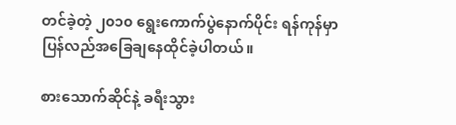တင်ခဲ့တဲ့ ၂၀၁၀ ရွေးကောက်ပွဲနောက်ပိုင်း ရန်ကုန်မှာ ပြန်လည်အခြေချနေထိုင်ခဲ့ပါတယ်။

စားသောက်ဆိုင်နဲ့ ခရီးသွား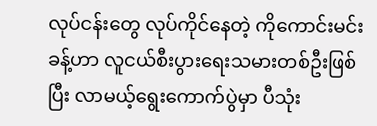လုပ်ငန်းတွေ လုပ်ကိုင်နေတဲ့ ကိုကောင်းမင်းခန့်ဟာ လူငယ်စီးပွားရေးသမားတစ်ဦးဖြစ်ပြီး လာမယ့်ရွေးကောက်ပွဲမှာ ပီသုံး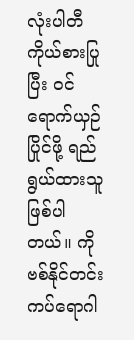လုံးပါတီကိုယ်စားပြုပြီး ဝင်ရောက်ယှဉ်ပြိုင်ဖို့ ရည်ရွယ်ထားသူဖြစ်ပါတယ်။ ကိုဗစ်နိုင်တင်းကပ်ရောဂါ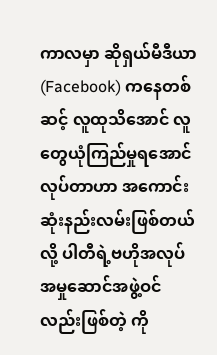ကာလမှာ ဆိုရှယ်မီဒီယာ (Facebook) ကနေတစ်ဆင့် လူထုသိအောင် လူတွေယုံကြည်မှုရအောင်လုပ်တာဟာ အကောင်းဆုံးနည်းလမ်းဖြစ်တယ်လို့ ပါတီရဲ့ဗဟိုအလုပ်အမှုဆောင်အဖွဲ့ဝင်လည်းဖြစ်တဲ့ ကို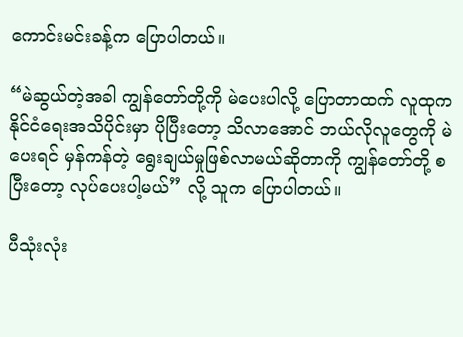ကောင်းမင်းခန့်က ပြောပါတယ်။

“မဲဆွယ်တဲ့အခါ ကျွန်တော်တို့ကို မဲပေးပါလို့ ပြောတာထက် လူထုက နိုင်ငံရေးအသိပိုင်းမှာ ပိုပြီးတော့ သိလာအောင် ဘယ်လိုလူတွေကို မဲပေးရင် မှန်ကန်တဲ့ ရွေးချယ်မှုဖြစ်လာမယ်ဆိုတာကို ကျွန်တော်တို့ စပြီးတော့ လုပ်ပေးပါ့မယ်” လို့ သူက ပြောပါတယ်။

ပီသုံးလုံး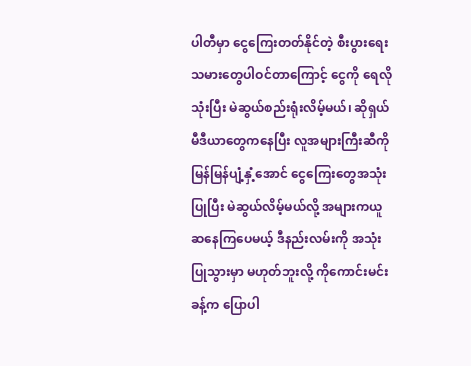ပါတီမှာ ငွေကြေးတတ်နိုင်တဲ့ စီးပွားရေးသမားတွေပါဝင်တာကြောင့် ငွေကို ရေလိုသုံးပြီး မဲဆွယ်စည်းရုံးလိမ့်မယ်၊ ဆိုရှယ်မီဒီယာတွေကနေပြီး လူအများကြီးဆီကို မြန်မြန်ပျံ့နှံ့အောင် ငွေကြေးတွေအသုံးပြုပြီး မဲဆွယ်လိမ့်မယ်လို့ အများကယူဆနေကြပေမယ့် ဒီနည်းလမ်းကို အသုံးပြုသွားမှာ မဟုတ်ဘူးလို့ ကိုကောင်းမင်းခန့်က ပြောပါ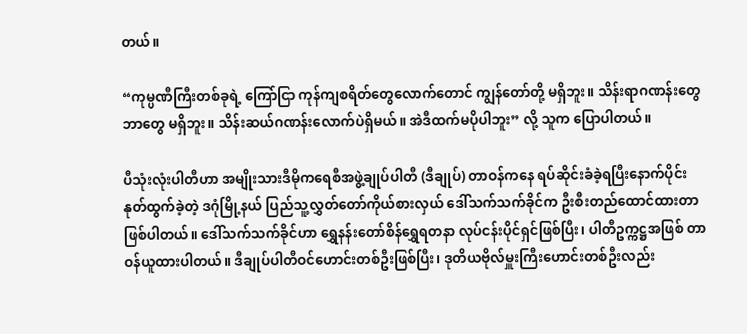တယ်။

“ကုမ္ပဏီကြီးတစ်ခုရဲ့ ကြော်ငြာ ကုန်ကျစရိတ်တွေလောက်တောင် ကျွန်တော်တို့ မရှိဘူး။ သိန်းရာဂဏန်းတွေ ဘာတွေ မရှိဘူး။ သိန်းဆယ်ဂဏန်းလောက်ပဲရှိမယ်။ အဲဒီထက်မပိုပါဘူး” လို့ သူက ပြောပါတယ်။

ပီသုံးလုံးပါတီဟာ အမျိုးသားဒီမိုကရေစီအဖွဲ့ချုပ်ပါတီ (ဒီချုပ်) တာဝန်ကနေ ရပ်ဆိုင်းခံခဲ့ရပြီးနောက်ပိုင်း နုတ်ထွက်ခဲ့တဲ့ ဒဂုံမြို့နယ် ပြည်သူ့လွှတ်တော်ကိုယ်စားလှယ် ဒေါ်သက်သက်ခိုင်က ဦးစီးတည်ထောင်ထားတာ ဖြစ်ပါတယ်။ ဒေါ်သက်သက်ခိုင်ဟာ ရွှေနန်းတော်စိန်ရွှေရတနာ လုပ်ငန်းပိုင်ရှင်ဖြစ်ပြီး၊ ပါတီဥက္ကဋ္ဌအဖြစ် တာဝန်ယူထားပါတယ်။ ဒီချုပ်ပါတီဝင်ဟောင်းတစ်ဦးဖြစ်ပြီး၊ ဒုတိယဗိုလ်မှူးကြီးဟောင်းတစ်ဦးလည်း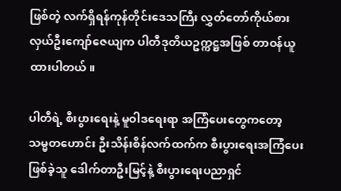ဖြစ်တဲ့ လက်ရှိရန်ကုန်တိုင်းဒေသကြီး လွှတ်တော်ကိုယ်စားလှယ်ဦးကျော်ဇေယျက ပါတီဒုတိယဥက္ကဋ္ဌအဖြစ် တာဝန်ယူထားပါတယ်။

ပါတီရဲ့ စီးပွားရေးနဲ့ မူဝါဒရေးရာ အကြံပေးတွေကတော့ သမ္မတဟောင်း ဦးသိန်းစိန်လက်ထက်က စီးပွားရေးအကြံပေးဖြစ်ခဲ့သူ ဒေါက်တာဦးမြင့်နဲ့ စီးပွားရေးပညာရှင်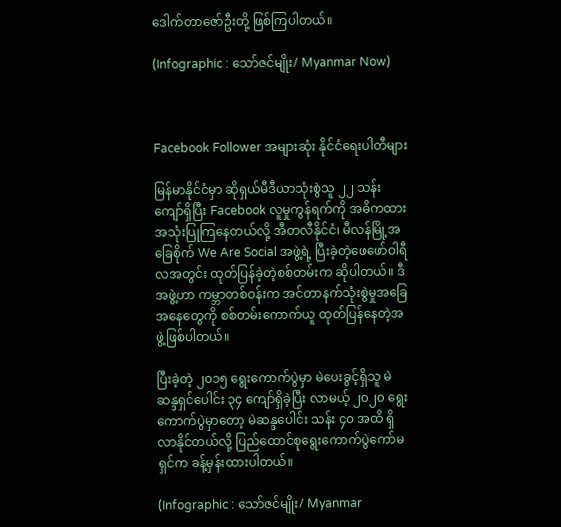ဒေါက်တာဇော်ဦးတို့ ဖြစ်ကြပါတယ်။

(Infographic : သော်ဇင်မျိုး/ Myanmar Now)



Facebook Follower အများဆုံး နိုင်ငံရေးပါတီများ

မြန်မာနိုင်ငံမှာ ဆိုရှယ်မီဒီယာသုံးစွဲသူ ၂၂ သန်းကျော်ရှိပြီး Facebook လူမှုကွန်ရက်ကို အဓိကထားအသုံးပြုကြနေတယ်လို့ အီတလီနိုင်ငံ၊ မီလန်မြို့အခြေစိုက် We Are Social အဖွဲ့ရဲ့ ပြီးခဲ့တဲ့ဖေဖော်ဝါရီလအတွင်း ထုတ်ပြန်ခဲ့တဲ့စစ်တမ်းက ဆိုပါတယ်။ ဒီအဖွဲ့ဟာ ကမ္ဘာတစ်ဝန်းက အင်တာနက်သုံးစွဲမှုအခြေအနေတွေကို စစ်တမ်းကောက်ယူ ထုတ်ပြန်နေတဲ့အဖွဲ့ဖြစ်ပါတယ်။

ပြီးခဲ့တဲ့ ၂၀၁၅ ရွေးကောက်ပွဲမှာ မဲပေးခွင့်ရှိသူ မဲဆန္ဒရှင်ပေါင်း ၃၄ ကျော်ရှိခဲ့ပြီး လာမယ့် ၂၀၂၀ ရွေးကောက်ပွဲမှာတော့ မဲဆန္ဒပေါင်း သန်း ၄၀ အထိ ရှိလာနိုင်တယ်လို့ ပြည်ထောင်စုရွေးကောက်ပွဲကော်မရှင်က ခန့်မှန်းထားပါတယ်။

(Infographic : သော်ဇင်မျိုး/ Myanmar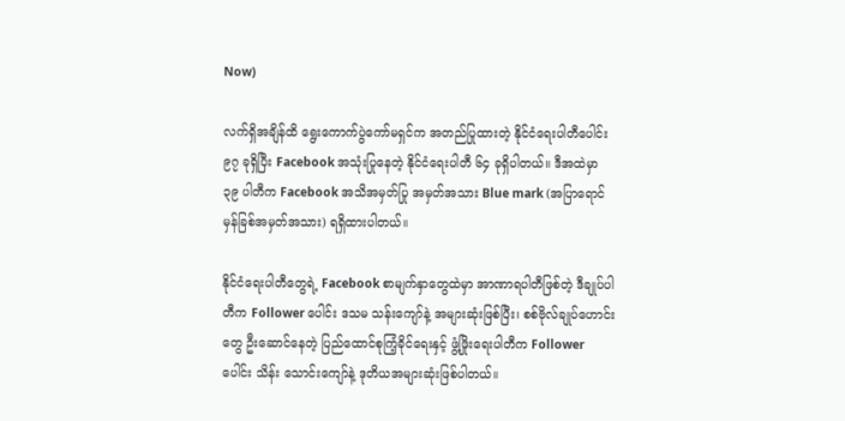Now)

လက်ရှိအချိန်ထိ ရွေးကောက်ပွဲကော်မရှင်က အတည်ပြုထားတဲ့ နိုင်ငံရေးပါတီပေါင်း ၉၇ ခုရှိပြီး Facebook အသုံးပြုနေတဲ့ နိုင်ငံရေးပါတီ ၆၄ ခုရှိပါတယ်။ ဒီအထဲမှာ ၃၉ ပါတီက Facebook အသိအမှတ်ပြု အမှတ်အသား Blue mark (အပြာရောင်မှန်ခြစ်အမှတ်အသား) ရရှိထားပါတယ်။

နိုင်ငံရေးပါတီတွေရဲ့ Facebook စာမျက်နှာတွေထဲမှာ အာဏာရပါတီဖြစ်တဲ့ ဒီချုပ်ပါတီက Follower ပေါင်း ဒသမ သန်းကျော်နဲ့ အများဆုံးဖြစ်ပြီး၊ စစ်ဗိုလ်ချုပ်ဟောင်းတွေ ဦးဆောင်နေတဲ့ ပြည်ထောင်စုကြံ့ခိုင်ရေးနှင့် ဖွံ့ဖြိုးရေးပါတီက Follower ပေါင်း သိန်း သောင်းကျော်နဲ့ ဒုတိယအများဆုံးဖြစ်ပါတယ်။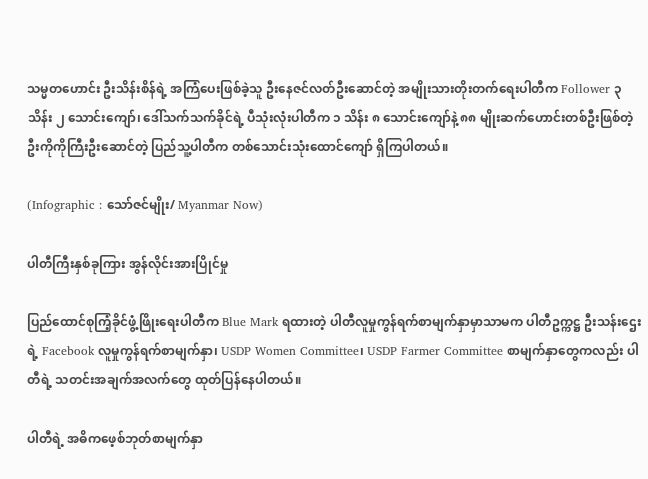သမ္မတဟောင်း ဦးသိန်းစိန်ရဲ့ အကြံပေးဖြစ်ခဲ့သူ ဦးနေဇင်လတ်ဦးဆောင်တဲ့ အမျိုးသားတိုးတက်ရေးပါတီက Follower ၃ သိန်း ၂ သောင်းကျော်၊ ဒေါ်သက်သက်ခိုင်ရဲ့ ပီသုံးလုံးပါတီက ၁ သိန်း ၈ သောင်းကျော်နဲ့ ၈၈ မျိုးဆက်ဟောင်းတစ်ဦးဖြစ်တဲ့ ဦးကိုကိုကြီးဦးဆောင်တဲ့ ပြည်သူ့ပါတီက တစ်သောင်းသုံးထောင်ကျော် ရှိကြပါတယ်။

(Infographic : သော်ဇင်မျိုး/ Myanmar Now)

ပါတီကြီးနှစ်ခုကြား အွန်လိုင်းအားပြိုင်မှု

ပြည်ထောင်စုကြံ့ခိုင်ဖွံ့ဖြိုးရေးပါတီက Blue Mark ရထားတဲ့ ပါတီလူမှုကွန်ရက်စာမျက်နှာမှာသာမက ပါတီဥက္ကဋ္ဌ ဦးသန်းဌေးရဲ့ Facebook လူမှုကွန်ရက်စာမျက်နှာ၊ USDP Women Committee၊ USDP Farmer Committee စာမျက်နှာတွေကလည်း ပါတီရဲ့ သတင်းအချက်အလက်တွေ ထုတ်ပြန်နေပါတယ်။

ပါတီရဲ့ အဓိကဖေ့စ်ဘုတ်စာမျက်နှာ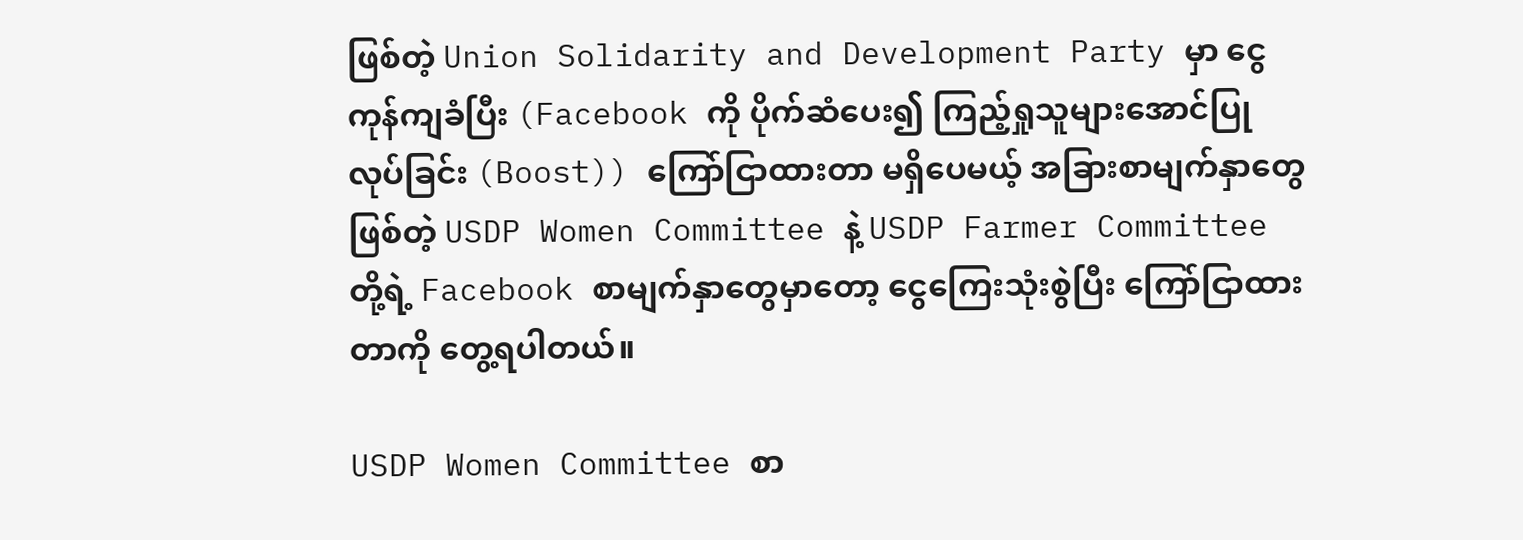ဖြစ်တဲ့ Union Solidarity and Development Party မှာ ငွေကုန်ကျခံပြီး (Facebook ကို ပိုက်ဆံပေး၍ ကြည့်ရှုသူများအောင်ပြုလုပ်ခြင်း (Boost)) ကြော်ငြာထားတာ မရှိပေမယ့် အခြားစာမျက်နှာတွေဖြစ်တဲ့ USDP Women Committee နဲ့ USDP Farmer Committee တို့ရဲ့ Facebook စာမျက်နှာတွေမှာတော့ ငွေကြေးသုံးစွဲပြီး ကြော်ငြာထားတာကို တွေ့ရပါတယ်။

USDP Women Committee စာ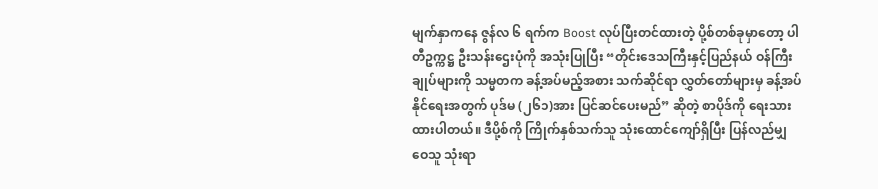မျက်နှာကနေ ဇွန်လ ၆ ရက်က Boost လုပ်ပြီးတင်ထားတဲ့ ပို့စ်တစ်ခုမှာတော့ ပါတီဥက္ကဋ္ဌ ဦးသန်းဌေးပုံကို အသုံးပြုပြီး “တိုင်းဒေသကြီးနှင့်ပြည်နယ် ဝန်ကြီးချုပ်များကို သမ္မတက ခန့်အပ်မည့်အစား သက်ဆိုင်ရာ လွှတ်တော်များမှ ခန့်အပ်နိုင်ရေးအတွက် ပုဒ်မ (၂၆၁)အား ပြင်ဆင်ပေးမည်” ဆိုတဲ့ စာပိုဒ်ကို ရေးသားထားပါတယ်။ ဒီပို့စ်ကို ကြိုက်နှစ်သက်သူ သုံးထောင်ကျော်ရှိပြီး ပြန်လည်မျှဝေသူ သုံးရာ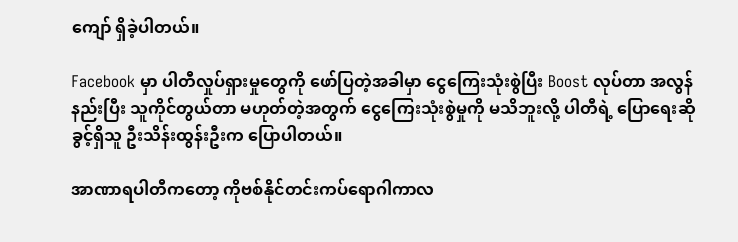ကျော် ရှိခဲ့ပါတယ်။

Facebook မှာ ပါတီလှုပ်ရှားမှုတွေကို ဖော်ပြတဲ့အခါမှာ ငွေကြေးသုံးစွဲပြီး Boost လုပ်တာ အလွန်နည်းပြီး သူကိုင်တွယ်တာ မဟုတ်တဲ့အတွက် ငွေကြေးသုံးစွဲမှုကို မသိဘူးလို့ ပါတီရဲ့ ပြောရေးဆိုခွင့်ရှိသူ ဦးသိန်းထွန်းဦးက ပြောပါတယ်။

အာဏာရပါတီကတော့ ကိုဗစ်နိုင်တင်းကပ်ရောဂါကာလ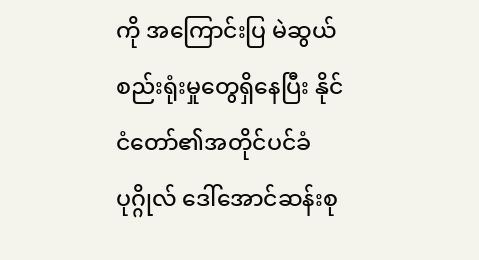ကို အကြောင်းပြ မဲဆွယ်စည်းရုံးမှုတွေရှိနေပြီး နိုင်ငံတော်၏အတိုင်ပင်ခံပုဂ္ဂိုလ် ဒေါ်အောင်ဆန်းစု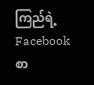ကြည်ရဲ့ Facebook စာ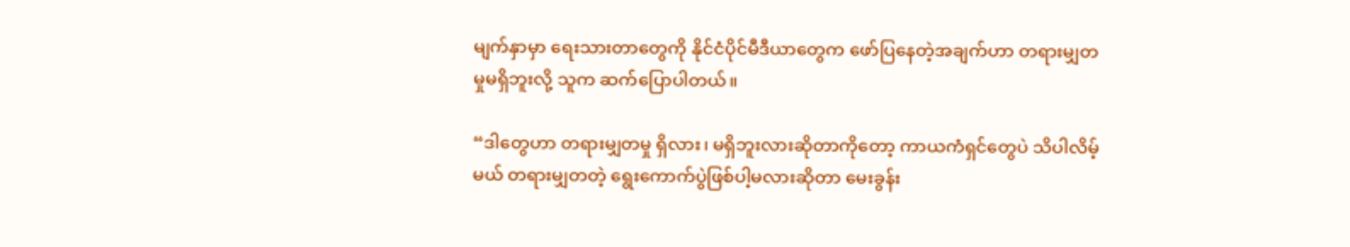မျက်နှာမှာ ရေးသားတာတွေကို နိုင်ငံပိုင်မီဒီယာတွေက ဖော်ပြနေတဲ့အချက်ဟာ တရားမျှတမှုမရှိဘူးလို့ သူက ဆက်ပြောပါတယ်။

“ဒါတွေဟာ တရားမျှတမှု ရှိလား၊ မရှိဘူးလားဆိုတာကိုတော့ ကာယကံရှင်တွေပဲ သိပါလိမ့်မယ် တရားမျှတတဲ့ ရွေးကောက်ပွဲဖြစ်ပါ့မလားဆိုတာ မေးခွန်း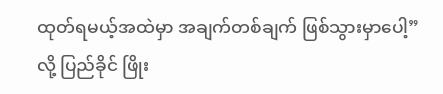ထုတ်ရမယ့်အထဲမှာ အချက်တစ်ချက် ဖြစ်သွားမှာပေါ့” လို့ ပြည်ခိုင် ဖြိုး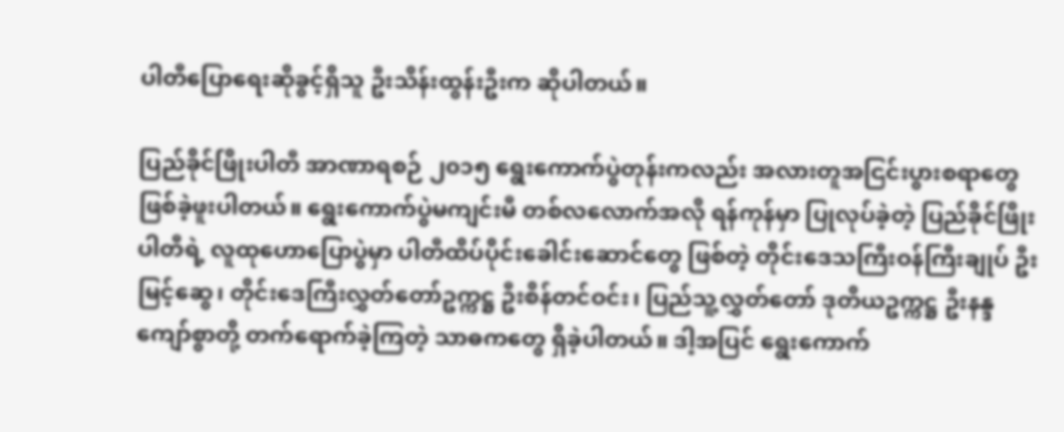ပါတီပြောရေးဆိုခွင့်ရှိသူ ဦးသိန်းထွန်းဦးက ဆိုပါတယ်။

ပြည်ခိုင်ဖြိုးပါတီ အာဏာရစဉ် ၂၀၁၅ ရွေးကောက်ပွဲတုန်းကလည်း အလားတူအငြင်းပွားစရာတွေ ဖြစ်ခဲ့ဖူးပါတယ်။ ရွေးကောက်ပွဲမကျင်းမီ တစ်လလောက်အလို ရန်ကုန်မှာ ပြုလုပ်ခဲ့တဲ့ ပြည်ခိုင်ဖြိုးပါတီရဲ့ လူထုဟောပြောပွဲမှာ ပါတီထိပ်ပိုင်းခေါင်းဆောင်တွေ ဖြစ်တဲ့ တိုင်းဒေသကြီးဝန်ကြီးချုပ် ဦးမြင့်ဆွေ၊ တိုင်းဒေကြီးလွှတ်တော်ဥက္ကဋ္ဌ ဦးစိန်တင်ဝင်း၊ ပြည်သူ့လွှတ်တော် ဒုတိယဥက္ကဋ္ဌ ဦးနန္ဒကျော်စွာတို့ တက်ရောက်ခဲ့ကြတဲ့ သာဓကတွေ ရှိခဲ့ပါတယ်။ ဒါ့အပြင် ရွေးကောက်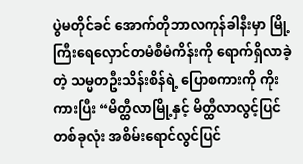ပွဲမတိုင်ခင် အောက်တိုဘာလကုန်ခါနီးမှာ မြို့ကြီးရေလှောင်တမံစီမံကိန်းကို ရောက်ရှိလာခဲ့တဲ့ သမ္မတဦးသိန်းစိန်ရဲ့ ပြောစကားကို ကိုးကားပြီး “မိတ္ထီလာမြို့နှင့် မိတ္ထီလာလွင့်ပြင်တစ်ခုလုံး အစိမ်းရောင်လွင်ပြင်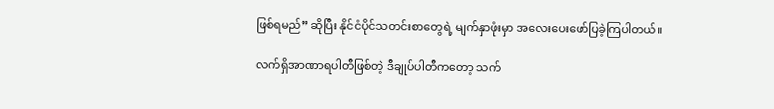ဖြစ်ရမည်” ဆိုပြီး နိုင်ငံပိုင်သတင်းစာတွေရဲ့ မျက်နှာဖုံးမှာ အလေးပေးဖော်ပြခဲ့ကြပါတယ်။

လက်ရှိအာဏာရပါတီဖြစ်တဲ့ ဒီချုပ်ပါတီကတော့ သက်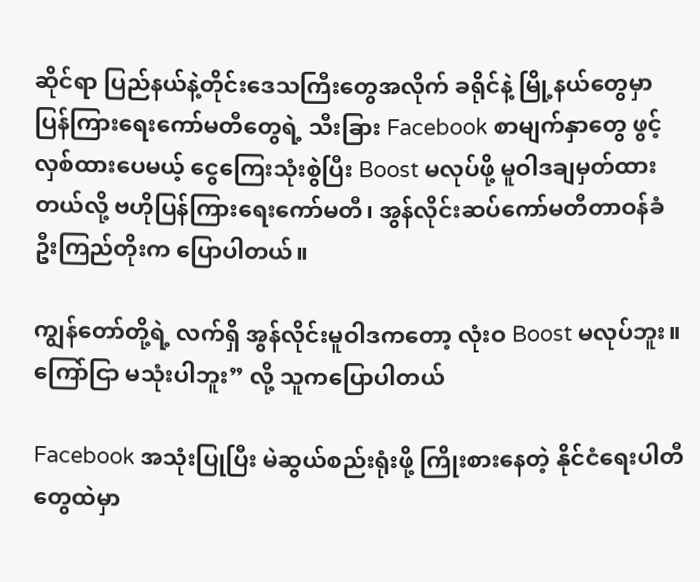ဆိုင်ရာ ပြည်နယ်နဲ့တိုင်းဒေသကြီးတွေအလိုက် ခရိုင်နဲ့ မြို့နယ်တွေမှာ ပြန်ကြားရေးကော်မတီတွေရဲ့ သီးခြား Facebook စာမျက်နှာတွေ ဖွင့်လှစ်ထားပေမယ့် ငွေကြေးသုံးစွဲပြီး Boost မလုပ်ဖို့ မူဝါဒချမှတ်ထားတယ်လို့ ဗဟိုပြန်ကြားရေးကော်မတီ၊ အွန်လိုင်းဆပ်ကော်မတီတာဝန်ခံ ဦးကြည်တိုးက ပြောပါတယ်။

ကျွန်တော်တို့ရဲ့ လက်ရှိ အွန်လိုင်းမူဝါဒကတော့ လုံးဝ Boost မလုပ်ဘူး။ ကြော်ငြာ မသုံးပါဘူး” လို့ သူကပြောပါတယ်

Facebook အသုံးပြုပြီး မဲဆွယ်စည်းရုံးဖို့ ကြိုးစားနေတဲ့ နိုင်ငံရေးပါတီတွေထဲမှာ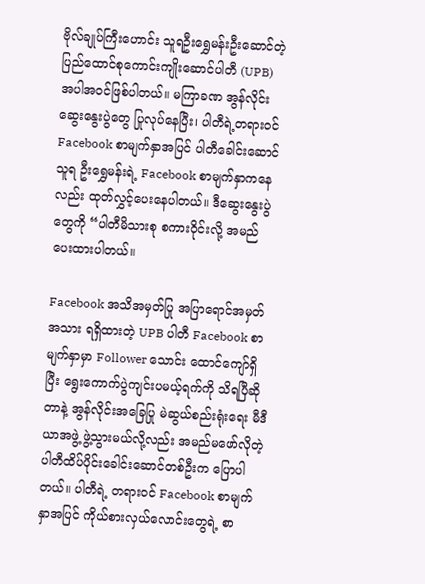ဗိုလ်ချုပ်ကြီးဟောင်း သူရဦးရွှေမန်းဦးဆောင်တဲ့ ပြည်ထောင်စုကောင်းကျိုးဆောင်ပါတီ (UPB) အပါအဝင်ဖြစ်ပါတယ်။ မကြာခဏ အွန်လိုင်းဆွေးနွေးပွဲတွေ ပြုလုပ်နေပြီး၊ ပါတီရဲ့တရားဝင် Facebook စာမျက်နှာအပြင် ပါတီခေါင်းဆောင် သူရ ဦးရွှေမန်းရဲ့ Facebook စာမျက်နှာကနေလည်း ထုတ်လွှင့်ပေးနေပါတယ်။ ဒီဆွေးနွေးပွဲတွေကို “ပါတီမိသားစု စကားဝိုင်းလို့ အမည်ပေးထားပါတယ်။

Facebook အသိအမှတ်ပြု အပြာရောင်အမှတ်အသား ရရှိထားတဲ့ UPB ပါတီ Facebook စာမျက်နှာမှာ Follower သောင်း ထောင်ကျော်ရှိပြီး ရွေးကောက်ပွဲကျင်းပမယ့်ရက်ကို သိရပြီဆိုတာနဲ့ အွန်လိုင်းအခြေပြု မဲဆွယ်စည်းရုံးရေး မီဒီယာအဖွဲ့ ဖွဲ့သွားမယ်လို့လည်း အမည်မဖော်လိုတဲ့ ပါတီထိပ်ပိုင်းခေါင်းဆောင်တစ်ဦးက ပြောပါတယ်။ ပါတီရဲ့ တရားဝင် Facebook စာမျက်နှာအပြင် ကိုယ်စားလှယ်လောင်းတွေရဲ့ စာ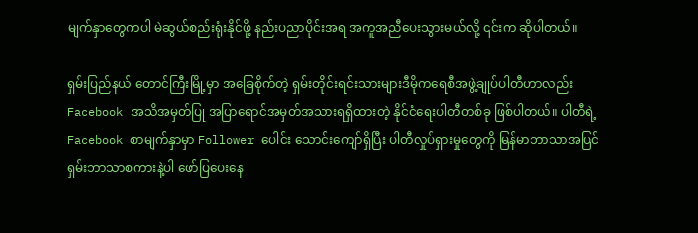မျက်နှာတွေကပါ မဲဆွယ်စည်းရုံးနိုင်ဖို့ နည်းပညာပိုင်းအရ အကူအညီပေးသွားမယ်လို့ ၎င်းက ဆိုပါတယ်။

ရှမ်းပြည်နယ် တောင်ကြီးမြို့မှာ အခြေစိုက်တဲ့ ရှမ်းတိုင်းရင်းသားများဒီမိုကရေစီအဖွဲ့ချုပ်ပါတီဟာလည်း Facebook အသိအမှတ်ပြု အပြာရောင်အမှတ်အသားရရှိထားတဲ့ နိုင်ငံရေးပါတီတစ်ခု ဖြစ်ပါတယ်။ ပါတီရဲ့ Facebook စာမျက်နှာမှာ Follower ပေါင်း သောင်းကျော်ရှိပြီး ပါတီလှုပ်ရှားမှုတွေကို မြန်မာဘာသာအပြင် ရှမ်းဘာသာစကားနဲ့ပါ ဖော်ပြပေးနေ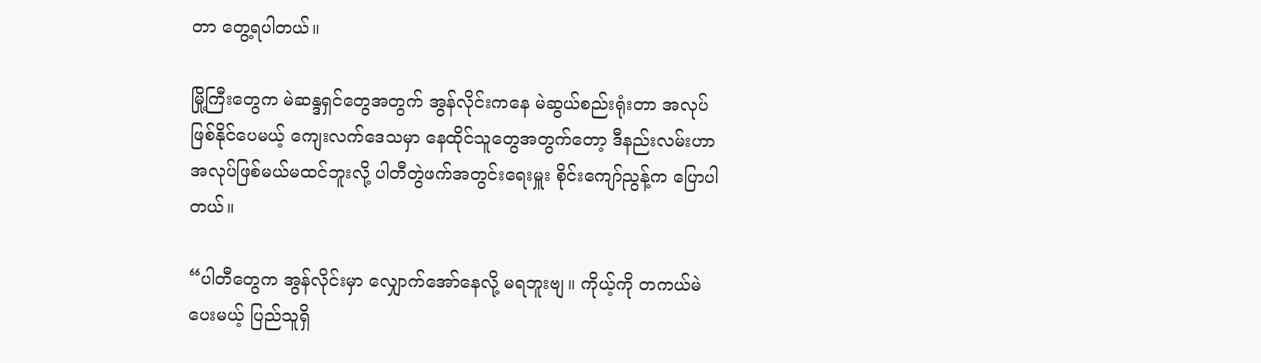တာ တွေ့ရပါတယ်။

မြို့ကြီးတွေက မဲဆန္ဒရှင်တွေအတွက် အွန်လိုင်းကနေ မဲဆွယ်စည်းရုံးတာ အလုပ်ဖြစ်နိုင်ပေမယ့် ကျေးလက်ဒေသမှာ နေထိုင်သူတွေအတွက်တော့ ဒီနည်းလမ်းဟာ အလုပ်ဖြစ်မယ်မထင်ဘူးလို့ ပါတီတွဲဖက်အတွင်းရေးမှူး စိုင်းကျော်ညွန့်က ပြောပါတယ်။

“ပါတီတွေက အွန်လိုင်းမှာ လျှောက်အော်နေလို့ မရဘူးဗျ။ ကိုယ့်ကို တကယ်မဲပေးမယ့် ပြည်သူရှိ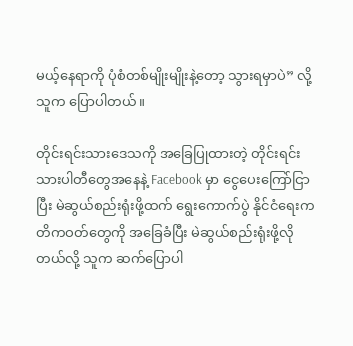မယ့်နေရာကို ပုံစံတစ်မျိုးမျိုးနဲ့တော့ သွားရမှာပဲ” လို့ သူက ပြောပါတယ်။

တိုင်းရင်းသားဒေသကို အခြေပြုထားတဲ့ တိုင်းရင်းသားပါတီတွေအနေနဲ့ Facebook မှာ ငွေပေးကြော်ငြာပြီး မဲဆွယ်စည်းရုံးဖို့ထက် ရွေးကောက်ပွဲ နိုင်ငံရေးကတိကဝတ်တွေကို အခြေခံပြီး မဲဆွယ်စည်းရုံးဖို့လိုတယ်လို့ သူက ဆက်ပြောပါ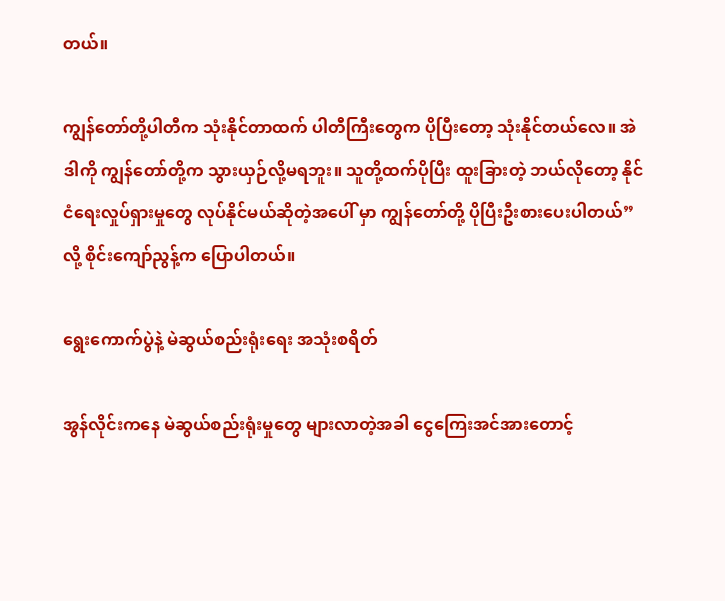တယ်။

ကျွန်တော်တို့ပါတီက သုံးနိုင်တာထက် ပါတီကြီးတွေက ပိုပြီးတော့ သုံးနိုင်တယ်လေ။ အဲဒါကို ကျွန်တော်တို့က သွားယှဉ်လို့မရဘူး။ သူတို့ထက်ပိုပြီး ထူးခြားတဲ့ ဘယ်လိုတော့ နိုင်ငံရေးလှုပ်ရှားမှုတွေ လုပ်နိုင်မယ်ဆိုတဲ့အပေါ် မှာ ကျွန်တော်တို့ ပိုပြီးဦးစားပေးပါတယ်” လို့ စိုင်းကျော်ညွန့်က ပြောပါတယ်။

ရွေးကောက်ပွဲနဲ့ မဲဆွယ်စည်းရုံးရေး အသုံးစရိတ်

အွန်လိုင်းကနေ မဲဆွယ်စည်းရုံးမှုတွေ များလာတဲ့အခါ ငွေကြေးအင်အားတောင့်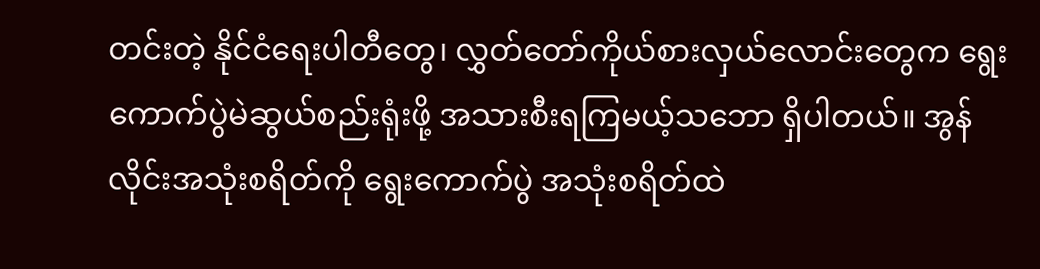တင်းတဲ့ နိုင်ငံရေးပါတီတွေ၊ လွှတ်တော်ကိုယ်စားလှယ်လောင်းတွေက ရွေးကောက်ပွဲမဲဆွယ်စည်းရုံးဖို့ အသားစီးရကြမယ့်သဘော ရှိပါတယ်။ အွန်လိုင်းအသုံးစရိတ်ကို ရွေးကောက်ပွဲ အသုံးစရိတ်ထဲ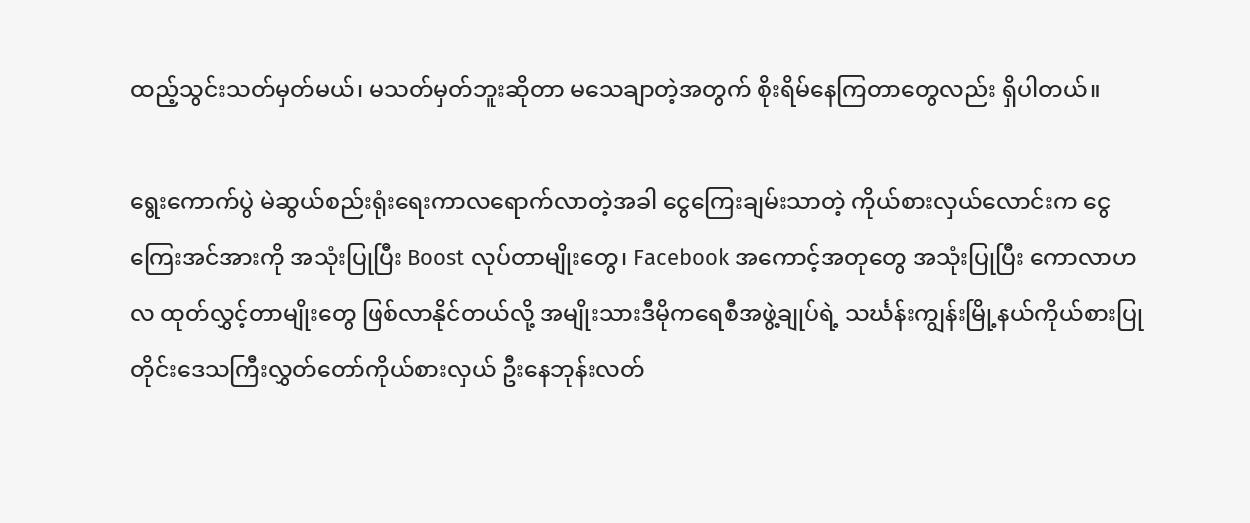ထည့်သွင်းသတ်မှတ်မယ်၊ မသတ်မှတ်ဘူးဆိုတာ မသေချာတဲ့အတွက် စိုးရိမ်နေကြတာတွေလည်း ရှိပါတယ်။

ရွေးကောက်ပွဲ မဲဆွယ်စည်းရုံးရေးကာလရောက်လာတဲ့အခါ ငွေကြေးချမ်းသာတဲ့ ကိုယ်စားလှယ်လောင်းက ငွေကြေးအင်အားကို အသုံးပြုပြီး Boost လုပ်တာမျိုးတွေ၊ Facebook အကောင့်အတုတွေ အသုံးပြုပြီး ကောလာဟလ ထုတ်လွှင့်တာမျိုးတွေ ဖြစ်လာနိုင်တယ်လို့ အမျိုးသားဒီမိုကရေစီအဖွဲ့ချုပ်ရဲ့ သင်္ဃန်းကျွန်းမြို့နယ်ကိုယ်စားပြု တိုင်းဒေသကြီးလွှတ်တော်ကိုယ်စားလှယ် ဦးနေဘုန်းလတ်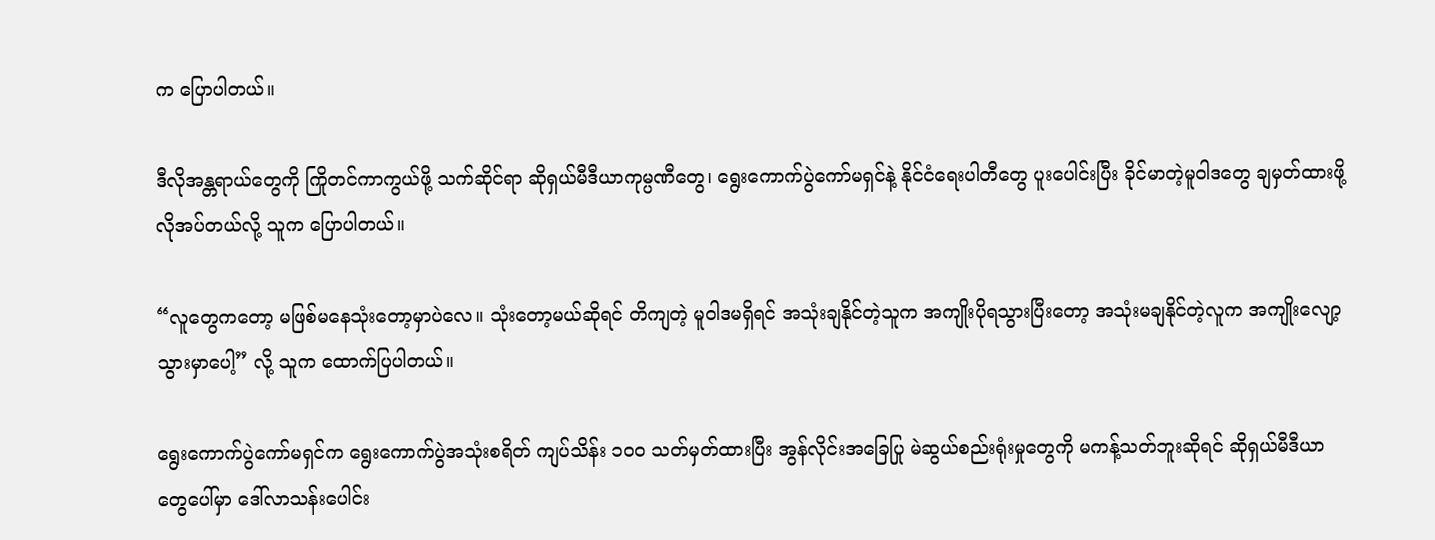က ပြောပါတယ်။

ဒီလိုအန္တရာယ်တွေကို ကြိုတင်ကာကွယ်ဖို့ သက်ဆိုင်ရာ ဆိုရှယ်မီဒီယာကုမ္ပဏီတွေ၊ ရွေးကောက်ပွဲကော်မရှင်နဲ့ နိုင်ငံရေးပါတီတွေ ပူးပေါင်းပြီး ခိုင်မာတဲ့မူဝါဒတွေ ချမှတ်ထားဖို့ လိုအပ်တယ်လို့ သူက ပြောပါတယ်။

“လူတွေကတော့ မဖြစ်မနေသုံးတော့မှာပဲလေ။ သုံးတော့မယ်ဆိုရင် တိကျတဲ့ မူဝါဒမရှိရင် အသုံးချနိုင်တဲ့သူက အကျိုးပိုရသွားပြီးတော့ အသုံးမချနိုင်တဲ့လူက အကျိုးလျော့သွားမှာပေါ့” လို့ သူက ထောက်ပြပါတယ်။

ရွေးကောက်ပွဲကော်မရှင်က ရွေးကောက်ပွဲအသုံးစရိတ် ကျပ်သိန်း ၁၀၀ သတ်မှတ်ထားပြီး အွန်လိုင်းအခြေပြု မဲဆွယ်စည်းရုံးမှုတွေကို မကန့်သတ်ဘူးဆိုရင် ဆိုရှယ်မီဒီယာတွေပေါ်မှာ ဒေါ်လာသန်းပေါင်း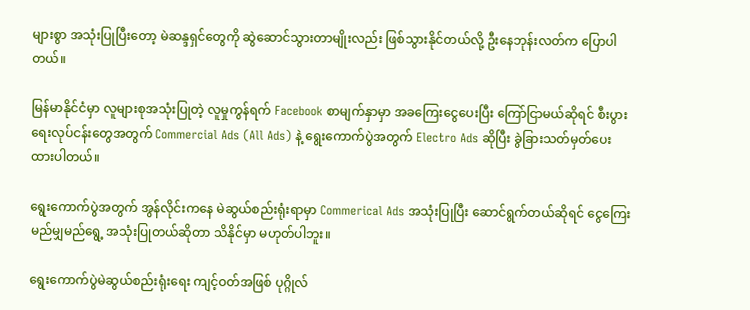များစွာ အသုံးပြုပြီးတော့ မဲဆန္ဒရှင်တွေကို ဆွဲဆောင်သွားတာမျိုးလည်း ဖြစ်သွားနိုင်တယ်လို့ ဦးနေဘုန်းလတ်က ပြောပါတယ်။

မြန်မာနိုင်ငံမှာ လူများစုအသုံးပြုတဲ့ လူမှုကွန်ရက် Facebook စာမျက်နှာမှာ အခကြေးငွေပေးပြီး ကြော်ငြာမယ်ဆိုရင် စီးပွားရေးလုပ်ငန်းတွေအတွက် Commercial Ads (All Ads) နဲ့ ရွေးကောက်ပွဲအတွက် Electro Ads ဆိုပြီး ခွဲခြားသတ်မှတ်ပေးထားပါတယ်။

ရွေးကောက်ပွဲအတွက် အွန်လိုင်းကနေ မဲဆွယ်စည်းရုံးရာမှာ Commerical Ads အသုံးပြုပြီး ဆောင်ရွက်တယ်ဆိုရင် ငွေကြေးမည်မျှမည်ရွေ့ အသုံးပြုတယ်ဆိုတာ သိနိုင်မှာ မဟုတ်ပါဘူး။

ရွေးကောက်ပွဲမဲဆွယ်စည်းရုံးရေး ကျင့်ဝတ်အဖြစ် ပုဂ္ဂိုလ်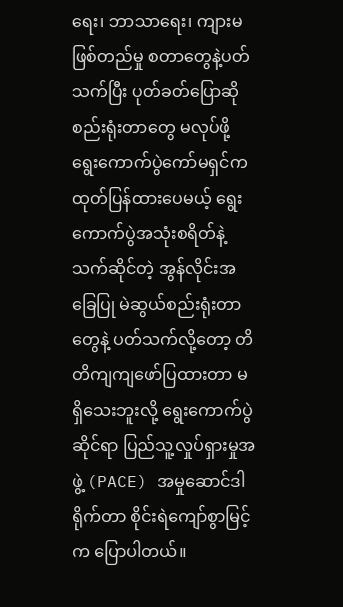ရေး၊ ဘာသာရေး၊ ကျားမ ဖြစ်တည်မှု စတာတွေနဲ့ပတ်သက်ပြီး ပုတ်ခတ်ပြောဆိုစည်းရုံးတာတွေ မလုပ်ဖို့ ရွေးကောက်ပွဲကော်မရှင်က ထုတ်ပြန်ထားပေမယ့် ရွေးကောက်ပွဲအသုံးစရိတ်နဲ့ သက်ဆိုင်တဲ့ အွန်လိုင်းအခြေပြု မဲဆွယ်စည်းရုံးတာတွေနဲ့ ပတ်သက်လို့တော့ တိတိကျကျဖော်ပြထားတာ မရှိသေးဘူးလို့ ရွေးကောက်ပွဲဆိုင်ရာ ပြည်သူ့လှုပ်ရှားမှုအဖွဲ့ (PACE) အမှုဆောင်ဒါရိုက်တာ စိုင်းရဲကျော်စွာမြင့်က ပြောပါတယ်။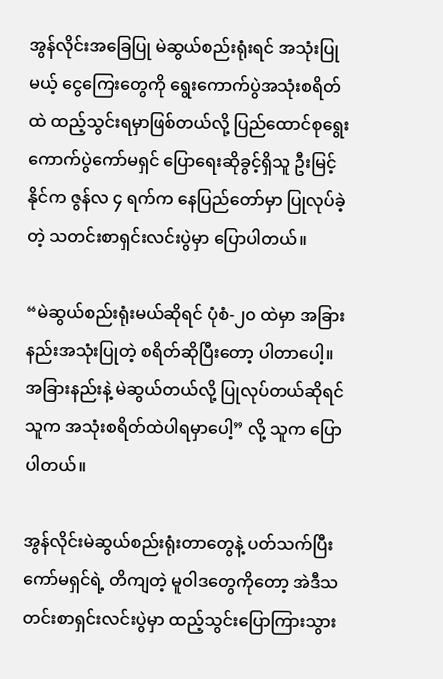အွန်လိုင်းအခြေပြု မဲဆွယ်စည်းရုံးရင် အသုံးပြုမယ့် ငွေကြေးတွေကို ရွေးကောက်ပွဲအသုံးစရိတ်ထဲ ထည့်သွင်းရမှာဖြစ်တယ်လို့ ပြည်ထောင်စုရွေးကောက်ပွဲကော်မရှင် ပြောရေးဆိုခွင့်ရှိသူ ဦးမြင့်နိုင်က ဇွန်လ ၄ ရက်က နေပြည်တော်မှာ ပြုလုပ်ခဲ့တဲ့ သတင်းစာရှင်းလင်းပွဲမှာ ပြောပါတယ်။

“မဲဆွယ်စည်းရုံးမယ်ဆိုရင် ပုံစံ-၂၀ ထဲမှာ အခြားနည်းအသုံးပြုတဲ့ စရိတ်ဆိုပြီးတော့ ပါတာပေါ့။ အခြားနည်းနဲ့ မဲဆွယ်တယ်လို့ ပြုလုပ်တယ်ဆိုရင် သူက အသုံးစရိတ်ထဲပါရမှာပေါ့” လို့ သူက ပြောပါတယ်။

အွန်လိုင်းမဲဆွယ်စည်းရုံးတာတွေနဲ့ ပတ်သက်ပြီး ကော်မရှင်ရဲ့ တိကျတဲ့ မူဝါဒတွေကိုတော့ အဲဒီသတင်းစာရှင်းလင်းပွဲမှာ ထည့်သွင်းပြောကြားသွား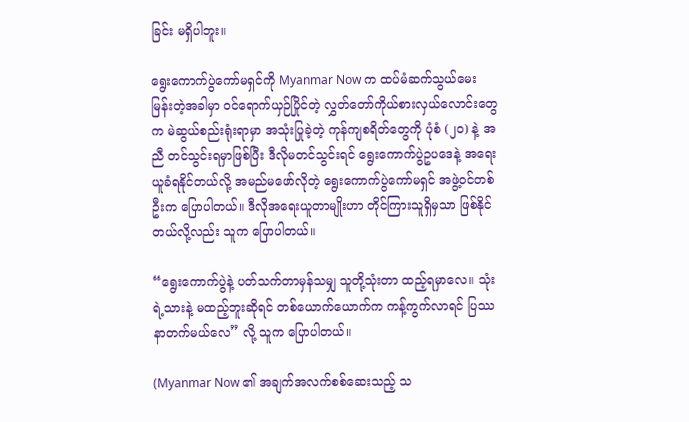ခြင်း မရှိပါဘူး။

ရွေးကောက်ပွဲကော်မရှင်ကို Myanmar Now က ထပ်မံဆက်သွယ်မေးမြန်းတဲ့အခါမှာ ဝင်ရောက်ယှဉ်ပြိုင်တဲ့ လွှတ်တော်ကိုယ်စားလှယ်လောင်းတွေက မဲဆွယ်စည်းရုံးရာမှာ အသုံးပြုခဲ့တဲ့ ကုန်ကျစရိတ်တွေကို ပုံစံ (၂၀) နဲ့ အညီ တင်သွင်းရမှာဖြစ်ပြီး ဒီလိုမတင်သွင်းရင် ရွေးကောက်ပွဲဥပဒေနဲ့ အရေးယူခံရနိုင်တယ်လို့ အမည်မဖော်လိုတဲ့ ရွေးကောက်ပွဲကော်မရှင် အဖွဲ့ဝင်တစ်ဦးက ပြောပါတယ်။ ဒီလိုအရေးယူတာမျိုးဟာ တိုင်ကြားသူရှိမှသာ ဖြစ်နိုင်တယ်လို့လည်း သူက ပြောပါတယ်။

“ရွေးကောက်ပွဲနဲ့ ပတ်သက်တာမှန်သမျှ သူတို့သုံးတာ ထည့်ရမှာလေ။ သုံးရဲ့သားနဲ့ မထည့်ဘူးဆိုရင် တစ်ယောက်ယောက်က ကန့်ကွက်လာရင် ပြဿနာတက်မယ်လေ” လို့ သူက ပြောပါတယ်။

(Myanmar Now ၏ အချက်အလက်စစ်ဆေးသည့် သ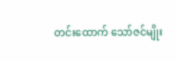တင်းထောက် သော်ဇင်မျိုး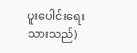ပူးပေါင်းရေးသားသည်)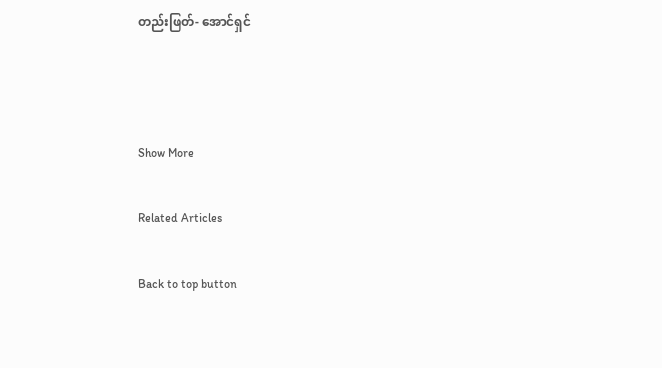တည်းဖြတ်- အောင်ရှင်



Show More

Related Articles

Back to top button